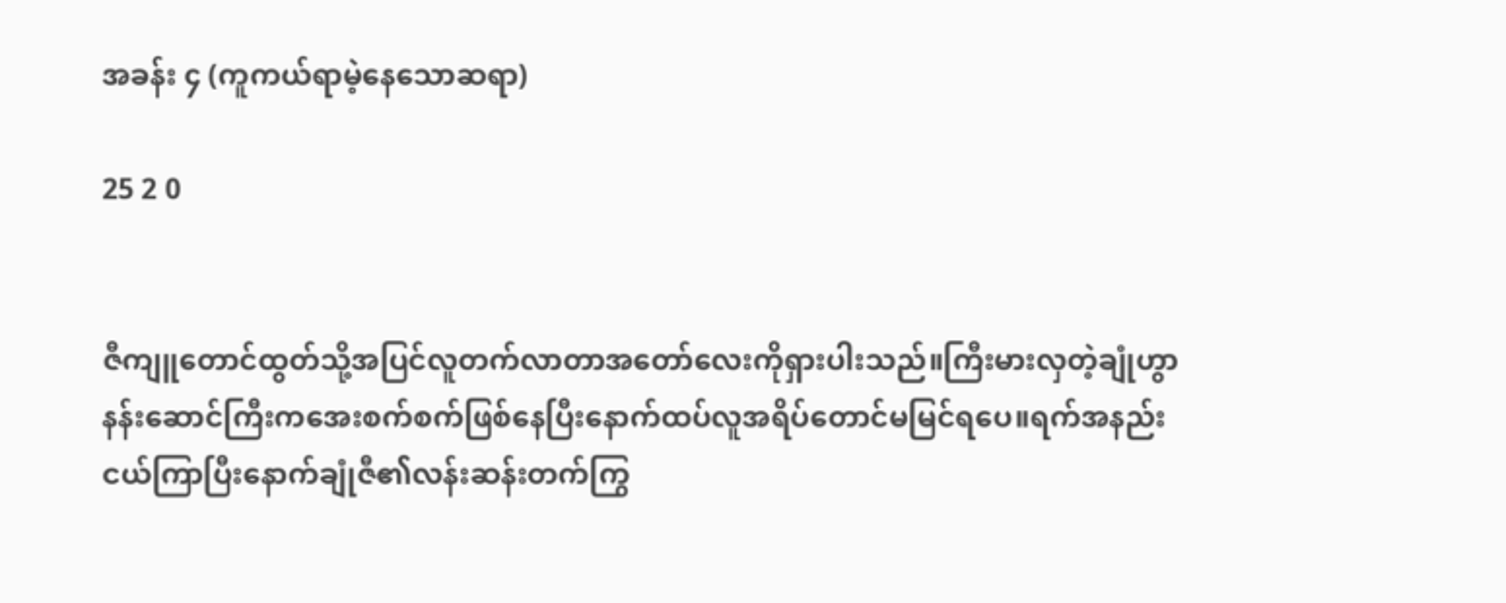အခန်း ၄ (ကူကယ်ရာမဲ့နေသောဆရာ)

25 2 0


ဇီကျူတောင်ထွတ်သို့အပြင်လူတက်လာတာအတော်လေးကိုရှားပါးသည်။ကြီးမားလှတဲ့ချုံဟွာနန်းဆောင်ကြီးကအေးစက်စက်ဖြစ်နေပြီးနောက်ထပ်လူအရိပ်တောင်မမြင်ရပေ။ရက်အနည်းငယ်ကြာပြီးနောက်ချုံဇီ၏လန်းဆန်းတက်ကြွ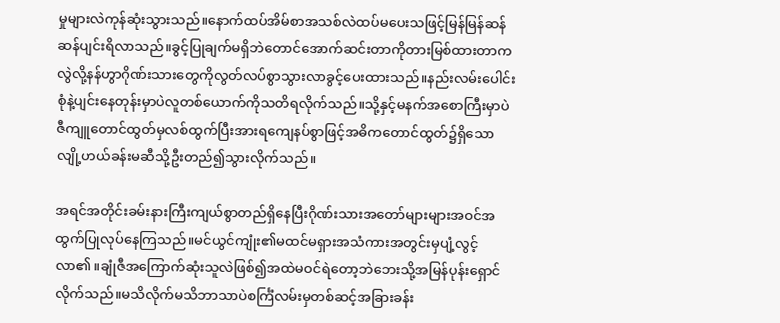မှုများလဲကုန်ဆုံးသွားသည်။နောက်ထပ်အိမ်စာအသစ်လဲထပ်မပေးသဖြင့်မြန်မြန်ဆန်ဆန်ပျင်းရိလာသည်။ခွင့်ပြုချက်မရှိဘဲတောင်အောက်ဆင်းတာကိုတားမြစ်ထားတာကလွဲလို့နန်ဟွာဂိုဏ်းသားတွေကိုလွတ်လပ်စွာသွားလာခွင့်ပေးထားသည်။နည်းလမ်းပေါင်းစုံနဲ့ပျင်းနေတုန်းမှာပဲလူတစ်ယောက်ကိုသတိရလိုက်သည်။သို့နှင့်မနက်အစောကြီးမှာပဲဇီကျူတောင်ထွတ်မှလစ်ထွက်ပြီးအားရကျေနပ်စွာဖြင့်အဓိကတောင်ထွတ်၌ရှိသောလျို့ဟယ်ခန်းမဆီသို့ဦးတည်၍သွားလိုက်သည်။

အရင်အတိုင်းခမ်းနားကြီးကျယ်စွာတည်ရှိနေပြီးဂိုဏ်းသားအတော်များများအဝင်အထွက်ပြုလုပ်နေကြသည်။မင်ယွင်ကျုံး၏မထင်မရှားအသံကားအတွင်းမှပျံ့လွင့်လာ၏။ချုံဇီအကြောက်ဆုံးသူလဲဖြစ်၍အထဲမဝင်ရဲတော့ဘဲဘေးသို့အမြန်ပုန်းရှောင်လိုက်သည်။မသိလိုက်မသိဘာသာပဲစင်္ကြံလမ်းမှတစ်ဆင့်အခြားခန်း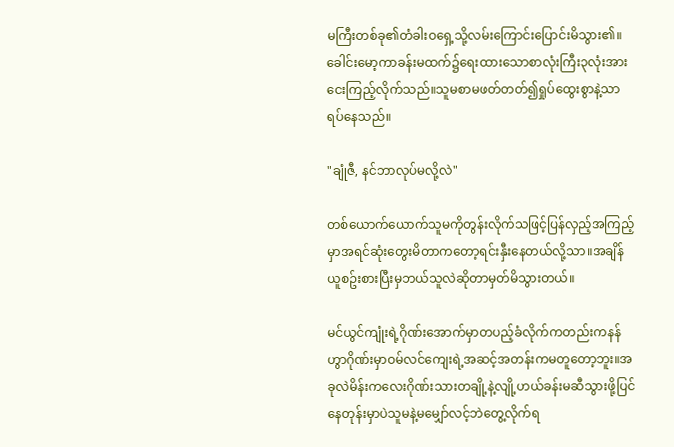မကြီးတစ်ခု၏တံခါးဝရှေ့သို့လမ်းကြောင်းပြောင်းမိသွား၏။ခေါင်းမော့ကာခန်းမထက်၌ရေးထားသောစာလုံးကြီး၃လုံးအားငေးကြည့်လိုက်သည်။သူမစာမဖတ်တတ်၍ရှုပ်ထွေးစွာနဲ့သာရပ်နေသည်။

"ချုံဇီ, နင်ဘာလုပ်မလို့လဲ"

တစ်ယောက်ယောက်သူမကိုတွန်းလိုက်သဖြင့်ပြန်လှည့်အကြည့်မှာအရင်ဆုံးတွေးမိတာကတော့ရင်းနှီးနေတယ်လို့သာ။အချိန်ယူစဥ်းစားပြီးမှဘယ်သူလဲဆိုတာမှတ်မိသွားတယ်။

မင်ယွင်ကျုံးရဲ့ဂိုဏ်းအောက်မှာတပည့်ခံလိုက်ကတည်းကနန်ဟွာဂိုဏ်းမှာဝမ်လင်ကျေးရဲ့အဆင့်အတန်းကမတူတော့ဘူး။အခုလဲမိန်းကလေးဂိုဏ်းသားတချို့နဲ့လျို့ဟယ်ခန်းမဆီသွားဖို့ပြင်နေတုန်းမှာပဲသူမနဲ့မမျှော်လင့်ဘဲတွေ့လိုက်ရ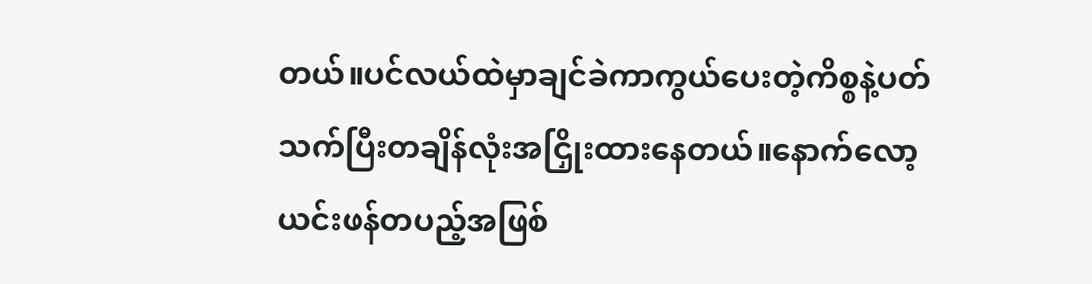တယ်။ပင်လယ်ထဲမှာချင်ခဲကာကွယ်ပေးတဲ့ကိစ္စနဲ့ပတ်သက်ပြီးတချိန်လုံးအငြှိုးထားနေတယ်။နောက်လော့ယင်းဖန်တပည့်အဖြစ်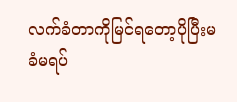လက်ခံတာကိုမြင်ရတော့ပိုပြီးမခံမရပ်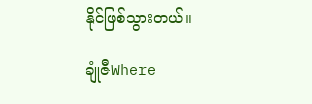နိုင်ဖြစ်သွားတယ်။

ချုံဇီWhere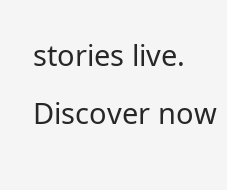stories live. Discover now